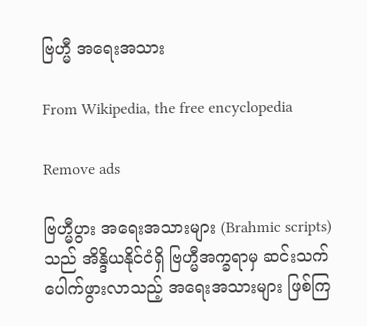ဗြဟ္မီ အရေးအသား

From Wikipedia, the free encyclopedia

Remove ads

ဗြဟ္မီပွား အရေးအသားများ (Brahmic scripts) သည် အိန္ဒိယနိုင်ငံရှိ ဗြဟ္မီအက္ခရာမှ ဆင်းသက်ပေါက်ဖွားလာသည့် အရေးအသားများ ဖြစ်ကြ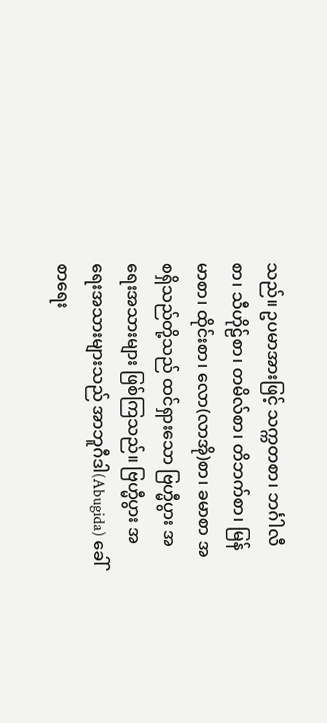သည်။ ဥပမာအားဖြင့် သက္ကတစာ၊ ဘင်္ဂါလီစာ၊ သီဟိုဠ်စာ၊ တမိလ်စာ၊ တိဘက်စာ၊ မြန်မာစာ၊ ထိုင်းစာ၊ လော(လာအို)စာ၊ ခမာစာ အစရှိသည်တို့သည် ထင်ရှားသော ဗြဟ္မီပွား အရေးအသားများ ဖြစ်ကြသည်။ ဗြဟ္မီပွား အရေးအသားများသည် အာဘူဂီဒါ(Abugida) ခေါ် စာရေး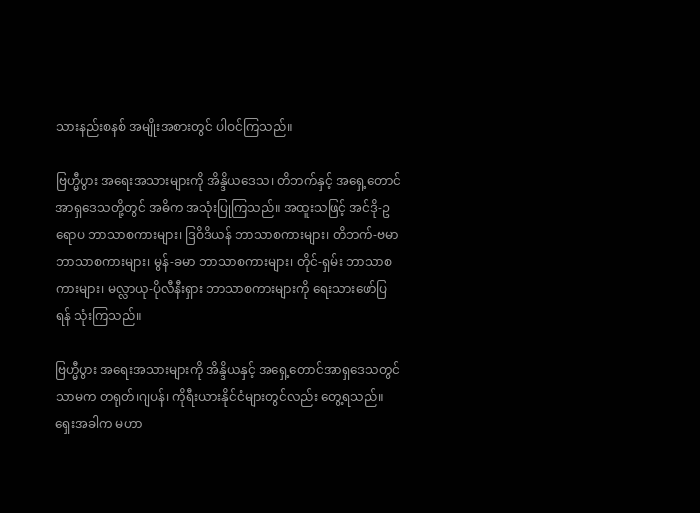သားနည်းစနစ် အမျိုးအစားတွင် ပါဝင်ကြသည်။

ဗြဟ္မီပွား အရေးအသားများကို အိန္ဒိယဒေသ၊ တိဘက်နှင့် အရှေ့တောင်အာရှဒေသတို့တွင် အဓိက အသုံးပြုကြသည်။ အထူးသဖြင့် အင်ဒို-ဥရောပ ဘာသာစကားများ၊ ဒြဝိဒိယန် ဘာသာစကားများ၊ တိဘက်-ဗမာ ဘာသာစကားများ၊ မွန်-ခမာ ဘာသာစကားများ၊ တိုင်-ရှမ်း ဘာသာစကားများ၊ မလ္လာယု-ပိုလီနီးရှား ဘာသာစကားများကို ရေးသားဖော်ပြရန် သုံးကြသည်။

ဗြဟ္မီပွား အရေးအသားများကို အိန္ဒိယနှင့် အရှေ့တောင်အာရှဒေသတွင်သာမက တရုတ်၊ဂျပန်၊ ကိုရီးယားနိုင်ငံများတွင်လည်း တွေ့ရသည်။ ရှေးအခါက မဟာ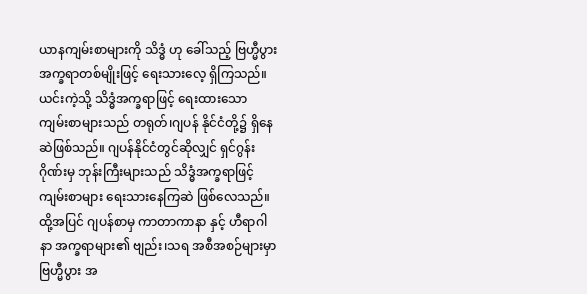ယာနကျမ်းစာများကို သိဒ္ဓံ ဟု ခေါ်သည့် ဗြဟ္မီပွားအက္ခရာတစ်မျိုးဖြင့် ရေးသားလေ့ ရှိကြသည်။ ယင်းကဲ့သို့ သိဒ္ဓံအက္ခရာဖြင့် ရေးထားသော ကျမ်းစာများသည် တရုတ်၊ဂျပန် နိုင်ငံတို့၌ ရှိနေဆဲဖြစ်သည်။ ဂျပန်နိုင်ငံတွင်ဆိုလျှင် ရှင်ဂွန်းဂိုဏ်းမှ ဘုန်းကြီးများသည် သိဒ္ဓံအက္ခရာဖြင့် ကျမ်းစာများ ရေးသားနေကြဆဲ ဖြစ်လေသည်။ ထို့အပြင် ဂျပန်စာမှ ကာတာကာနာ နှင့် ဟီရာဂါနာ အက္ခရာများ၏ ဗျည်း၊သရ အစီအစဉ်များမှာ ဗြဟ္မီပွား အ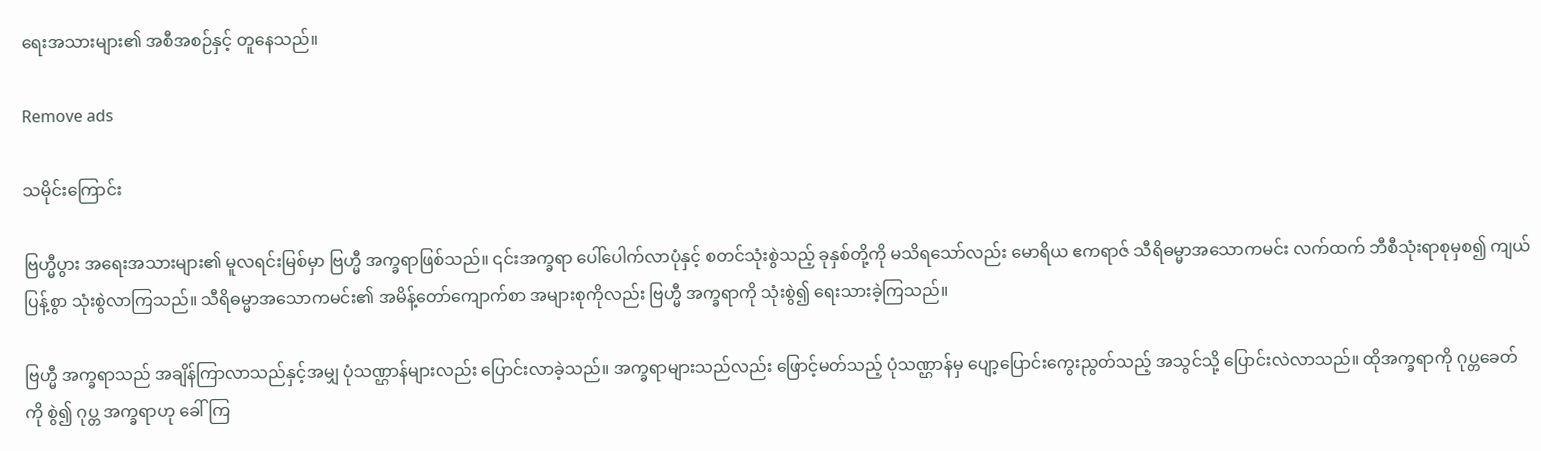ရေးအသားများ၏ အစီအစဉ်နှင့် တူနေသည်။

Remove ads

သမိုင်းကြောင်း

ဗြဟ္မီပွား အရေးအသားများ၏ မူလရင်းမြစ်မှာ ဗြဟ္မီ အက္ခရာဖြစ်သည်။ ၎င်းအက္ခရာ ပေါ်ပေါက်လာပုံနှင့် စတင်သုံးစွဲသည့် ခုနှစ်တို့ကို မသိရသော်လည်း မောရိယ ဧကရာဇ် သီရိဓမ္မာအသောကမင်း လက်ထက် ဘီစီသုံးရာစုမှစ၍ ကျယ်ပြန့်စွာ သုံးစွဲလာကြသည်။ သီရိဓမ္မာအသောကမင်း၏ အမိန့်တော်ကျောက်စာ အများစုကိုလည်း ဗြဟ္မီ အက္ခရာကို သုံးစွဲ၍ ရေးသားခဲ့ကြသည်။

ဗြဟ္မီ အက္ခရာသည် အချိန်ကြာလာသည်နှင့်အမျှ ပုံသဏ္ဌာန်များလည်း ပြောင်းလာခဲ့သည်။ အက္ခရာများသည်လည်း ဖြောင့်မတ်သည့် ပုံသဏ္ဌာန်မှ ပျော့ပြောင်းကွေးညွတ်သည့် အသွင်သို့ ပြောင်းလဲလာသည်။ ထိုအက္ခရာကို ဂုပ္တခေတ်ကို စွဲ၍ ဂုပ္တ အက္ခရာဟု ခေါ်ကြ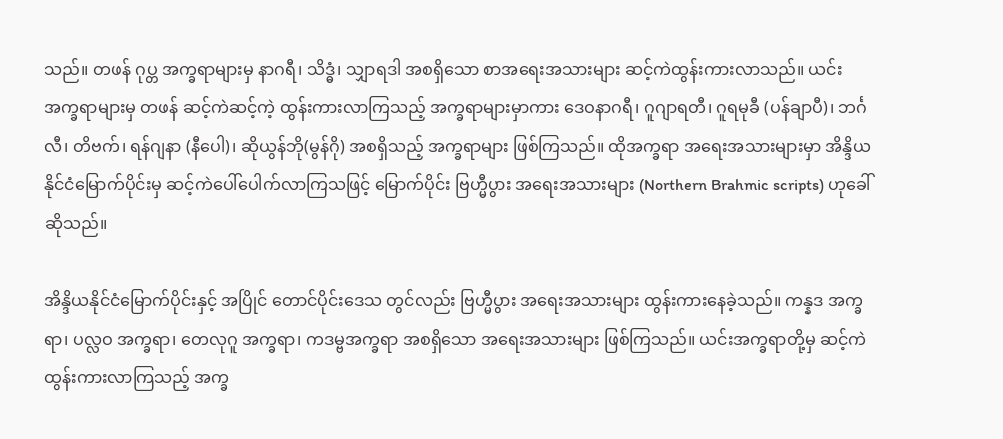သည်။ တဖန် ဂုပ္တ အက္ခရာများမှ နာဂရီ၊ သိဒ္ဓံ၊ သျှာရဒါ အစရှိသော စာအရေးအသားများ ဆင့်ကဲထွန်းကားလာသည်။ ယင်းအက္ခရာများမှ တဖန် ဆင့်ကဲဆင့်ကဲ့ ထွန်းကားလာကြသည့် အက္ခရာများမှာကား ဒေဝနာဂရီ၊ ဂူဂျာရတီ၊ ဂူရမုခီ (ပန်ချာပီ)၊ ဘင်္ဂလီ၊ တိဗက်၊ ရန်ဂျနာ (နီပေါ)၊ ဆိုယွန်ဘို(မွန်ဂို) အစရှိသည့် အက္ခရာများ ဖြစ်ကြသည်။ ထိုအက္ခရာ အရေးအသားများမှာ အိန္ဒိယနိုင်ငံမြောက်ပိုင်းမှ ဆင့်ကဲပေါ်ပေါက်လာကြသဖြင့် မြောက်ပိုင်း ဗြဟ္မီပွား အရေးအသားများ (Northern Brahmic scripts) ဟုခေါ်ဆိုသည်။

အိန္ဒိယနိုင်ငံမြောက်ပိုင်းနှင့် အပြိုင် တောင်ပိုင်းဒေသ တွင်လည်း ဗြဟ္မီပွား အရေးအသားများ ထွန်းကားနေခဲ့သည်။ ကန္နဒ အက္ခရာ၊ ပလ္လဝ အက္ခရာ၊ တေလုဂူ အက္ခရာ၊ ကဒမ္ဗအက္ခရာ အစရှိသော အရေးအသားများ ဖြစ်ကြသည်။ ယင်းအက္ခရာတို့မှ ဆင့်ကဲထွန်းကားလာကြသည့် အက္ခ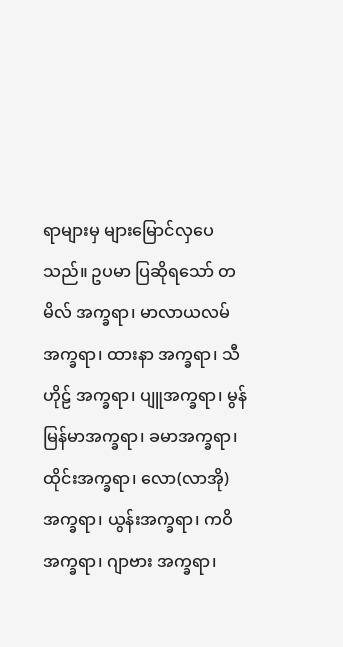ရာများမှ များမြောင်လှပေသည်။ ဥပမာ ပြဆိုရသော် တမိလ် အက္ခရာ၊ မာလာယလမ် အက္ခရာ၊ ထားနာ အက္ခရာ၊ သီဟိုဠ် အက္ခရာ၊ ပျူအက္ခရာ၊ မွန်မြန်မာအက္ခရာ၊ ခမာအက္ခရာ၊ ထိုင်းအက္ခရာ၊ လော(လာအို)အက္ခရာ၊ ယွန်းအက္ခရာ၊ ကဝိအက္ခရာ၊ ဂျာဗား အက္ခရာ၊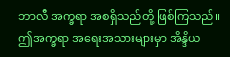ဘာလီ အက္ခရာ အစရှိသည်တို့ ဖြစ်ကြသည်။ ဤအက္ခရာ အရေးအသားများမှာ အိန္ဒိယ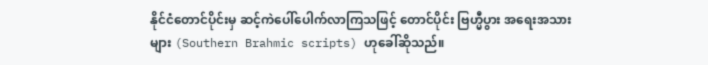နိုင်ငံတောင်ပိုင်းမှ ဆင့်ကဲပေါ်ပေါက်လာကြသဖြင့် တောင်ပိုင်း ဗြဟ္မီပွား အရေးအသားများ (Southern Brahmic scripts) ဟုခေါ်ဆိုသည်။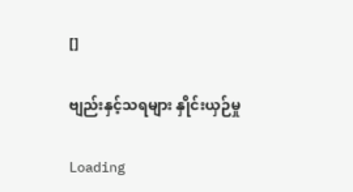[]

ဗျည်းနှင့်သရများ နှိုင်းယှဉ်မှု

Loading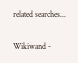related searches...

Wikiwand -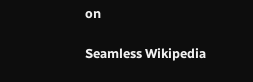on

Seamless Wikipedia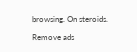browsing. On steroids.

Remove ads